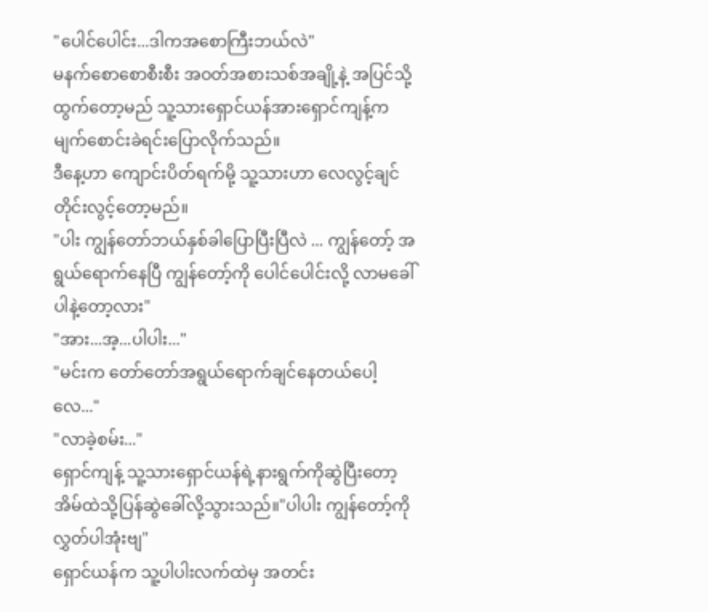"ပေါင်ပေါင်း...ဒါကအစောကြီးဘယ်လဲ"
မနက်စောစောစီးစီး အဝတ်အစားသစ်အချို့နဲ့ အပြင်သို့ထွက်တော့မည် သူ့သားရှောင်ယန်အားရှောင်ကျန့်က မျက်စောင်းခဲရင်းပြောလိုက်သည်။
ဒီနေ့ဟာ ကျောင်းပိတ်ရက်မို့ သူ့သားဟာ လေလွင့်ချင်တိုင်းလွင့်တော့မည်။
"ပါး ကျွန်တော်ဘယ်နှစ်ခါပြောပြီးပြီလဲ ... ကျွန်တော့် အရွယ်ရောက်နေပြီ ကျွန်တော့်ကို ပေါင်ပေါင်းလို့ လာမခေါ်ပါနဲ့တော့လား"
"အား...အ့...ပါပါး..."
"မင်းက တော်တော်အရွယ်ရောက်ချင်နေတယ်ပေါ့လေ..."
"လာခဲ့စမ်း..."
ရှောင်ကျန့် သူ့သားရှောင်ယန်ရဲ့နားရွက်ကိုဆွဲပြီးတော့ အိမ်ထဲသို့ပြန်ဆွဲခေါ်လို့သွားသည်။"ပါပါး ကျွန်တော့်ကို လွှတ်ပါအုံးဗျ"
ရှောင်ယန်က သူ့ပါပါးလက်ထဲမှ အတင်း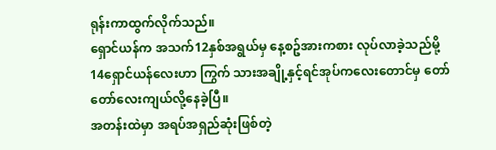ရုန်းကာထွက်လိုက်သည်။
ရှောင်ယန်က အသက်12နှစ်အရွယ်မှ နေ့စဥ်အားကစား လုပ်လာခဲ့သည်မို့ 14ရှောင်ယန်လေးဟာ ကြွက် သားအချို့နှင့်ရင်အုပ်ကလေးတောင်မှ တော်တော်လေးကျယ်လို့နေခဲ့ပြီ။
အတန်းထဲမှာ အရပ်အရှည်ဆုံးဖြစ်တဲ့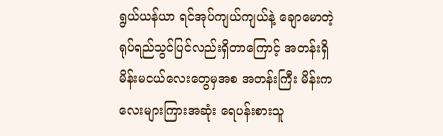ရွယ်ယန်ယာ ရင်အုပ်ကျယ်ကျယ်နဲ့ ချောမောတဲ့ရုပ်ရည်သွင်ပြင်လည်းရှိတာကြောင့် အတန်းရှိ မိန်းမငယ်လေးတွေမှအစ အတန်းကြီး မိန်းက လေးများကြားအဆုံး ရေပန်းစားသူ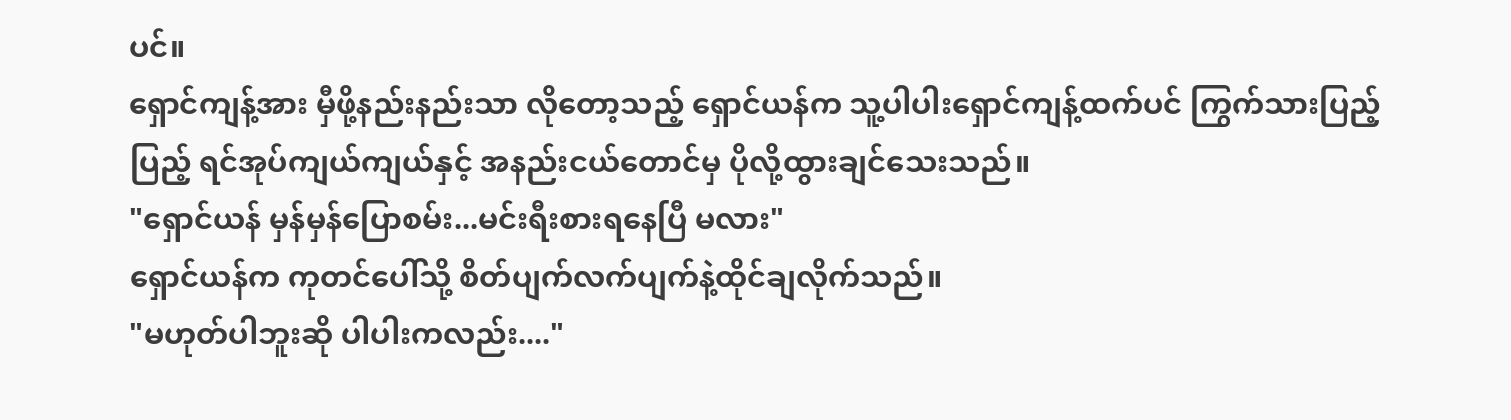ပင်။
ရှောင်ကျန့်အား မှီဖို့နည်းနည်းသာ လိုတော့သည့် ရှောင်ယန်က သူ့ပါပါးရှောင်ကျန့်ထက်ပင် ကြွက်သားပြည့်ပြည့် ရင်အုပ်ကျယ်ကျယ်နှင့် အနည်းငယ်တောင်မှ ပိုလို့ထွားချင်သေးသည်။
"ရှောင်ယန် မှန်မှန်ပြောစမ်း...မင်းရီးစားရနေပြီ မလား"
ရှောင်ယန်က ကုတင်ပေါ်သို့ စိတ်ပျက်လက်ပျက်နဲ့ထိုင်ချလိုက်သည်။
"မဟုတ်ပါဘူးဆို ပါပါးကလည်း...."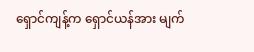ရှောင်ကျန့်က ရှောင်ယန်အား မျက်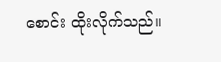စောင်း ထိုးလိုက်သည်။